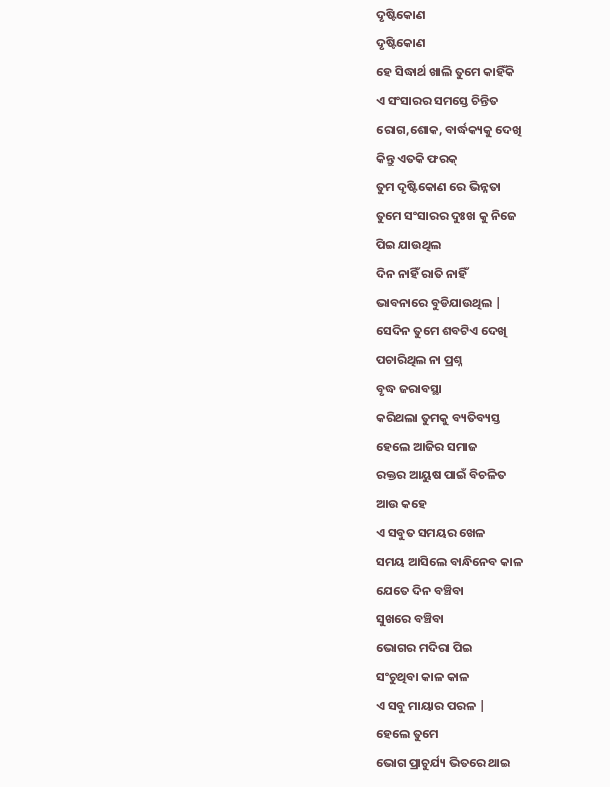ଦୃଷ୍ଟିକୋଣ
ଦୃଷ୍ଟିକୋଣ
ହେ ସିଦ୍ଧାର୍ଥ ଖାଲି ତୁମେ କାହିଁକି
ଏ ସଂସାରର ସମସ୍ତେ ଚିନ୍ତିତ
ରୋଗ,ଶୋକ, ବାର୍ଦ୍ଧକ୍ୟକୁ ଦେଖି
କିନ୍ତୁ ଏତକି ଫରକ୍
ତୁମ ଦୃଷ୍ଟିକୋଣ ରେ ଭିନ୍ନତା
ତୁମେ ସଂସାରର ଦୁଃଖ କୁ ନିଜେ
ପିଇ ଯାଉଥିଲ
ଦିନ ନାହିଁ ରାତି ନାହିଁ
ଭାବନାରେ ବୁଡିଯାଉଥିଲ |
ସେଦିନ ତୁମେ ଶବଟିଏ ଦେଖି
ପଚାରିଥିଲ ନା ପ୍ରଶ୍ନ
ବୃଦ୍ଧ ଜରାବସ୍ଥା
କରିଥଲା ତୁମକୁ ବ୍ୟତିବ୍ୟସ୍ତ
ହେଲେ ଆଜିର ସମାଜ
ରକ୍ତର ଆୟୁଷ ପାଇଁ ବିଚଳିତ
ଆଉ କହେ
ଏ ସବୁତ ସମୟର ଖେଳ
ସମୟ ଆସିଲେ ବାନ୍ଧିନେବ କାଳ
ଯେତେ ଦିନ ବଞ୍ଚିବା
ସୁଖରେ ବଞ୍ଚିବା
ଭୋଗର ମଦିରା ପିଇ
ସଂଚୁଥିବା କାଳ କାଳ
ଏ ସବୁ ମାୟାର ପରଳ |
ହେଲେ ତୁମେ
ଭୋଗ ପ୍ରାଚୁର୍ଯ୍ୟ ଭିତରେ ଥାଇ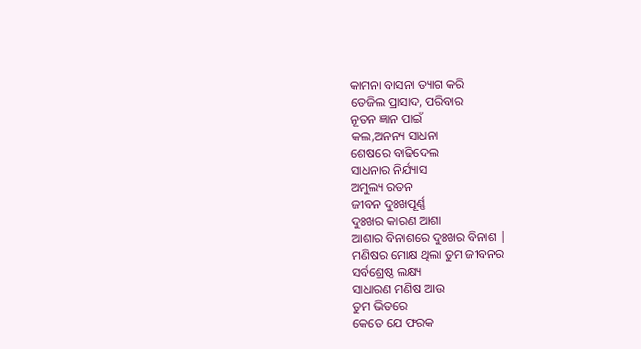କାମନା ବାସନା ତ୍ୟାଗ କରି
ତେଜିଲ ପ୍ରାସାଦ, ପରିବାର
ନୂତନ ଜ୍ଞାନ ପାଇଁ
କଲ,ଅନନ୍ୟ ସାଧନା
ଶେଷରେ ବାଢିଦେଲ
ସାଧନାର ନିର୍ଯ୍ୟାସ
ଅମୁଲ୍ୟ ରତନ
ଜୀବନ ଦୁଃଖପୂର୍ଣ୍ଣ
ଦୁଃଖର କାରଣ ଆଶା
ଆଶାର ବିନାଶରେ ଦୁଃଖର ବିନାଶ |
ମଣିଷର ମୋକ୍ଷ ଥିଲା ତୁମ ଜୀବନର
ସର୍ବଶ୍ରେଷ୍ଠ ଲକ୍ଷ୍ୟ
ସାଧାରଣ ମଣିଷ ଆଉ
ତୁମ ଭିତରେ
କେତେ ଯେ ଫରକ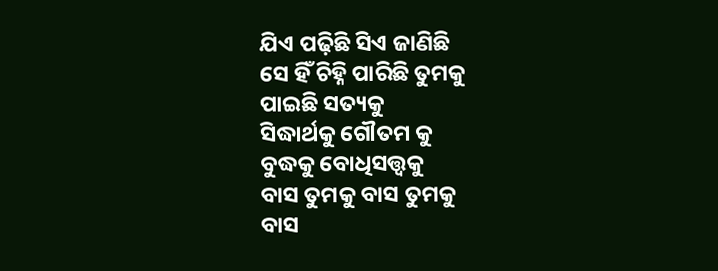ଯିଏ ପଢ଼ିଛି ସିଏ ଜାଣିଛି
ସେ ହିଁ ଚିହ୍ନି ପାରିଛି ତୁମକୁ
ପାଇଛି ସତ୍ୟକୁ
ସିଦ୍ଧାର୍ଥକୁ ଗୌତମ କୁ
ବୁଦ୍ଧକୁ ବୋଧିସତ୍ତ୍ୱକୁ
ବାସ ତୁମକୁ ବାସ ତୁମକୁ
ବାସ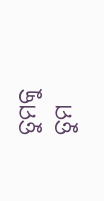ତୁମକୁ ତୁମ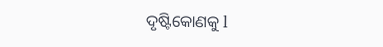ଦୃଷ୍ଟିକୋଣକୁ l